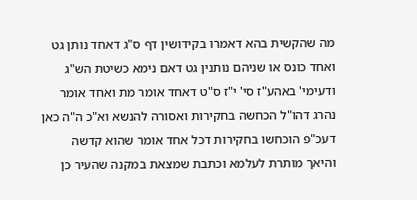מה שהקשית בהא דאמרו בקידושין דף ס"ג דאחד נותן גט ואחד כונס או שניהם נותנין גט דאם נימא כשיטת הש"ג ודעימי' באהע"ז סי' י"ז ס"ט דאחד אומר מת ואחד אומר נהרג דהו"ל הכחשה בחקירות ואסורה להנשא וא"כ ה"ה כאן דעכ"פ הוכחשו בחקירות דכל אחד אומר שהוא קדשה והיאך מותרת לעלמא וכתבת שמצאת במקנה שהעיר כן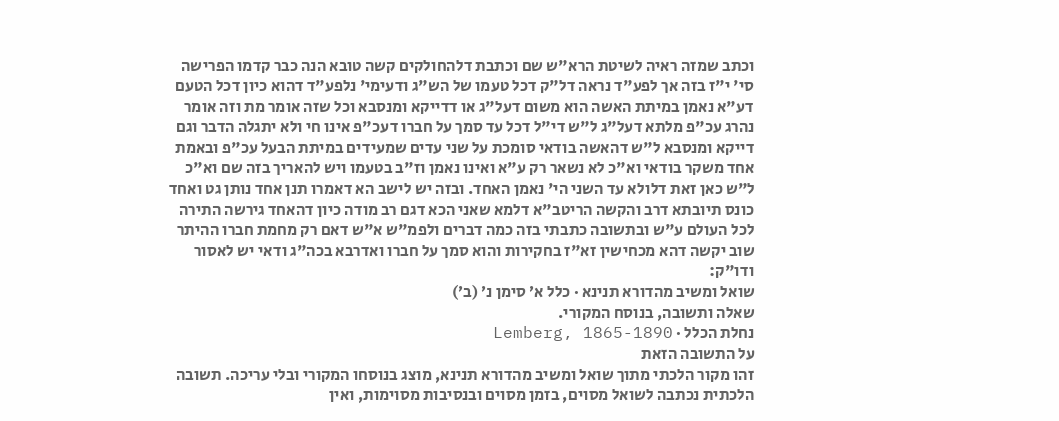וכתב שמזה ראיה לשיטת הרא"ש שם וכתבת דלהחולקים קשה טובא הנה כבר קדמו הפרישה סי' י"ז בזה אך לפע"ד נראה דל"ק דכל טעמו של הש"ג ודעימי' נלפע"ד דהוא כיון דכל הטעם דע"א נאמן במיתת האשה הוא משום דעל"ג או דדייקא ומנסבא וכל שזה אומר מת וזה אומר נהרג עכ"פ מלתא דעל"ג ל"ש די"ל דכל עד סמך על חברו דעכ"פ אינו חי ולא יתגלה הדבר וגם דייקא ומנסבא ל"ש דהאשה בודאי סומכת על שני עדים שמעידים במיתת הבעל עכ"פ ובאמת אחד משקר בודאי וא"כ לא נשאר רק ע"א ואינו נאמן וז"ב בטעמו ויש להאריך בזה שם וא"כ ל"ש כאן זאת דלולא עד השני הי' נאמן האחד. ובזה יש לישב הא דאמרו תנן אחד נותן גט ואחד כונס תיובתא דרב והקשה הריטב"א דלמא שאני הכא דגם רב מודה כיון דהאחד גירשה התירה לכל העולם ע"ש ובתשובה כתבתי בזה כמה דברים ולפמ"ש א"ש דאם רק מחמת חברו ההיתר שוב יקשה דהא מכחישין זא"ז בחקירות והוא סמך על חברו ואדרבא בכה"ג ודאי יש לאסור ודו"ק:
שואל ומשיב מהדורא תנינא · כלל א׳ סימן נ׳ (ב׳)
שאלה ותשובה, בנוסח המקורי.
נחלת הכלל · Lemberg, 1865-1890
על התשובה הזאת
זהו מקור הלכתי מתוך שואל ומשיב מהדורא תנינא, מוצג בנוסחו המקורי ובלי עריכה. תשובה הלכתית נכתבה לשואל מסוים, בזמן מסוים ובנסיבות מסוימות, ואין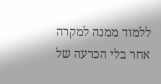ללמוד ממנה למקרה אחר בלי הכרעה של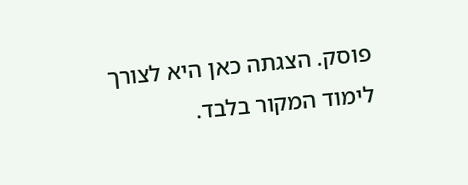פוסק. הצגתה כאן היא לצורך לימוד המקור בלבד.